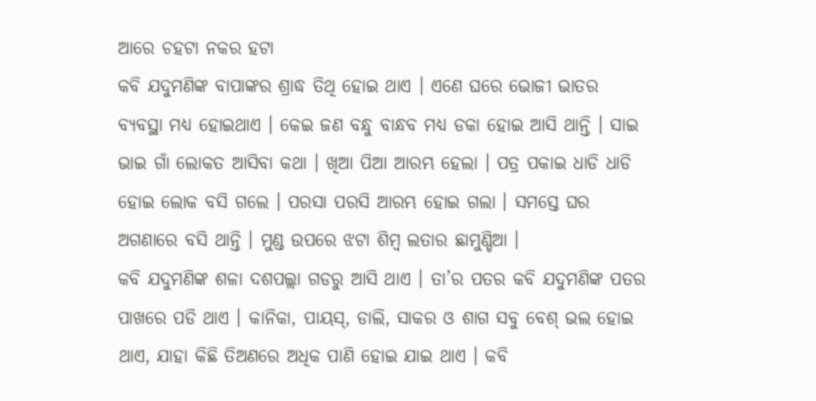ଆରେ ଚହଟା ନକର ହଟା
କବି ଯଦୁମଣିଙ୍କ ବାପାଙ୍କର ଶ୍ରାଦ୍ଧ ତିଥି ହୋଇ ଥାଏ । ଏଣେ ଘରେ ଭୋଜୀ ଭାତର ବ୍ୟବସ୍ଥା ମଧ୍ୟ ହୋଇଥାଏ । କେଇ ଜଣ ବନ୍ଧୁ ବାନ୍ଧବ ମଧ୍ୟ ଡକା ହୋଇ ଆସି ଥାନ୍ତି । ସାଇ ଭାଇ ଗାଁ ଲୋକତ ଆସିବା କଥା । ଖିଆ ପିଆ ଆରମ୍ଭ ହେଲା । ପତ୍ର ପକାଇ ଧାଡି ଧାଡି ହୋଇ ଲୋକ ବସି ଗଲେ । ପରସା ପରସି ଆରମ୍ଭ ହୋଇ ଗଲା । ସମସ୍ତେ ଘର ଅଗଣାରେ ବସି ଥାନ୍ତି । ମୁଣ୍ଡ ଉପରେ ଝଟା ଶିମ୍ବ ଲତାର ଛାମୁଣ୍ଡିଆ ।
କବି ଯଦୁମଣିଙ୍କ ଶଳା ଦଶପଲ୍ଲା ଗଡରୁ ଆସି ଥାଏ । ତା’ର ପତର କବି ଯଦୁମଣିଙ୍କ ପତର ପାଖରେ ପଡି ଥାଏ । କାନିକା, ପାୟସ୍, ଡାଲି, ସାକର ଓ ଶାଗ ସବୁ ବେଶ୍ ଭଲ ହୋଇ ଥାଏ, ଯାହା କିଛି ତିଅଣରେ ଅଧିକ ପାଣି ହୋଇ ଯାଇ ଥାଏ । କବି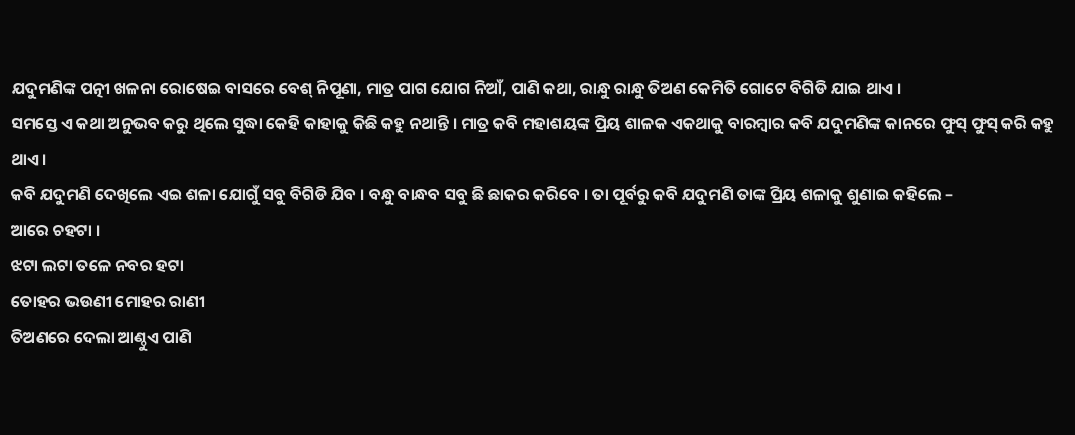ଯଦୁମଣିଙ୍କ ପତ୍ନୀ ଖଳନା ରୋଷେଇ ବାସରେ ବେଶ୍ ନିପୂଣା, ମାତ୍ର ପାଗ ଯୋଗ ନିଆଁ, ପାଣି କଥା, ରାନ୍ଧୁ ରାନ୍ଧୁ ତିଅଣ କେମିତି ଗୋଟେ ବିଗିଡି ଯାଇ ଥାଏ ।
ସମସ୍ତେ ଏ କଥା ଅନୁଭବ କରୁ ଥିଲେ ସୁଦ୍ଧା କେହି କାହାକୁ କିଛି କହୁ ନଥାନ୍ତି । ମାତ୍ର କବି ମହାଶୟଙ୍କ ପ୍ରିୟ ଶାଳକ ଏକଥାକୁ ବାରମ୍ବାର କବି ଯଦୁମଣିଙ୍କ କାନରେ ଫୁସ୍ ଫୁସ୍ କରି କହୁ ଥାଏ ।
କବି ଯଦୁମଣି ଦେଖିଲେ ଏଇ ଶଳା ଯୋଗୁଁ ସବୁ ବିଗିଡି ଯିବ । ବନ୍ଧୁ ବାନ୍ଧବ ସବୁ ଛି ଛାକର କରିବେ । ତା ପୂର୍ବରୁ କବି ଯଦୁମଣି ତାଙ୍କ ପ୍ରିୟ ଶଳାକୁ ଶୁଣାଇ କହିଲେ –
ଆରେ ଚହଟା ।
ଝଟା ଲଟା ତଳେ ନବର ହଟା
ତୋହର ଭଉଣୀ ମୋହର ରାଣୀ
ତିଅଣରେ ଦେଲା ଆଣ୍ଠୁଏ ପାଣି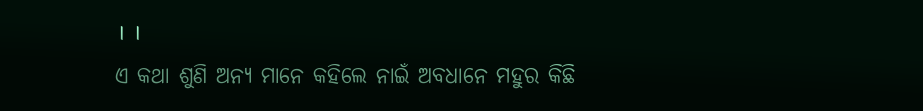। ।
ଏ କଥା ଶୁଣି ଅନ୍ୟ ମାନେ କହିଲେ ନାଇଁ ଅବଧାନେ ମହୁର କିଛି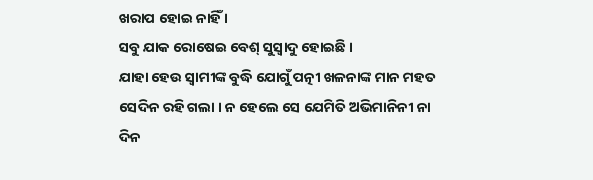ଖରାପ ହୋଇ ନାହିଁ ।
ସବୁ ଯାକ ରୋଷେଇ ବେଶ୍ ସୁସ୍ୱାଦୁ ହୋଇଛି ।
ଯାହା ହେଉ ସ୍ୱାମୀଙ୍କ ବୁଦ୍ଧି ଯୋଗୁଁ ପତ୍ନୀ ଖଳନାଙ୍କ ମାନ ମହତ ସେଦିନ ରହି ଗଲା । ନ ହେଲେ ସେ ଯେମିତି ଅଭିମାନିନୀ ନା ଦିନ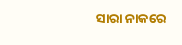ସାରା ନାକରେ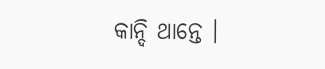କାନ୍ଦି ଥାନ୍ତେ ।